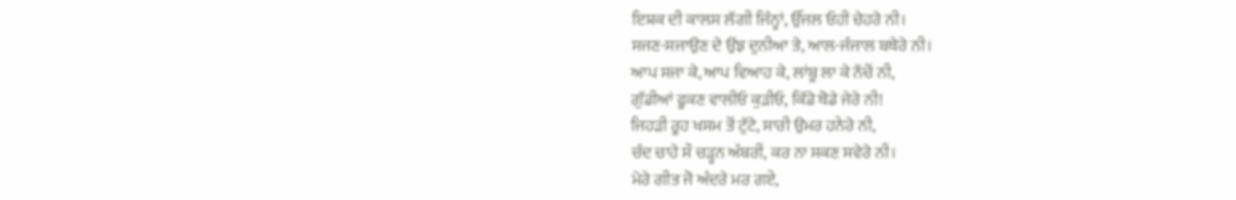ਇਸ਼ਕ ਦੀ ਕਾਲਸ ਲੱਗੀ ਜਿੰਨ੍ਹਾਂ, ਉੱਜਲ ਓਹੀ ਚੇਹਰੇ ਨੀ।
ਸਜਣ-ਸਜਾਉਣ ਦੇ ਉਂਝ ਦੁਨੀਆ ਤੇ, ਆਲ-ਜੰਜਾਲ ਬਥੇਰੇ ਨੀ।
ਆਪ ਸਜਾ ਕੇ, ਆਪ ਵਿਆਹ ਕੇ, ਲਾਂਬੂ ਲਾ ਕੇ ਨੱਚੋਂ ਨੀ,
ਗੁੱਡੀਆਂ ਫੂਕਣ ਵਾਲੀਓ ਕੁੜੀਓ, ਕਿੱਡੇ ਥੋਡੇ ਜੇਰੇ ਨੀ!
ਜਿਹੜੀ ਰੂਹ ਖਸਮ ਤੋਂ ਟੁੱਟੇ, ਸਾਰੀ ਉਮਰ ਹਨੇਰੇ ਨੀ,
ਚੰਦ ਚਾਹੇ ਸੌ ਚੜ੍ਹਨ ਅੰਬਰੀਂ, ਕਰ ਨਾ ਸਕਣ ਸਵੇਰੇ ਨੀ।
ਮੇਰੇ ਗੀਤ ਜੋ ਅੰਦਰੇ ਮਰ ਗਏ,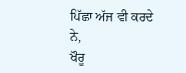ਪਿੱਛਾ ਅੱਜ ਵੀ ਕਰਦੇ ਨੇ,
ਖੌਰੂ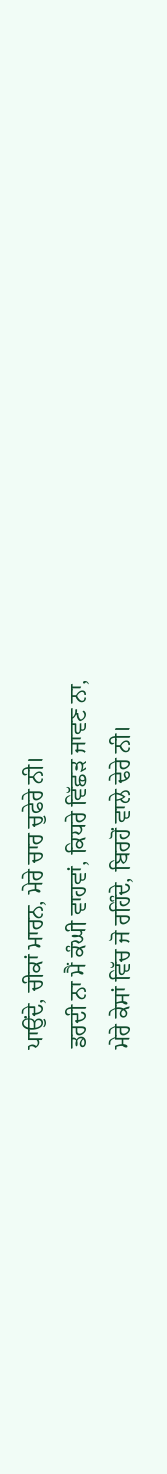ਪਾਉਂਦੇ, ਚੀਕਾਂ ਮਾਰਨ, ਮੇਰੇ ਚਾਰ ਚੁਫੇਰੇ ਨੀ।
ਡਰਦੀ ਨਾ ਮੈਂ ਕੰਘੀ ਵਾਹਵਾਂ, ਕਿਧਰੇ ਵਿੱਛੜ ਜਾਵਣ ਨਾ,
ਮੇਰੇ ਕੇਸਾਂ ਵਿੱਚ ਜੋ ਰਹਿੰਦੇ, ਬਿਰਹੋਂ ਵਾਲੇ ਢੇਰੇ ਨੀ।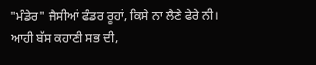"ਮੰਡੇਰ" ਜੈਸੀਆਂ ਫੰਡਰ ਰੂਹਾਂ, ਕਿਸੇ ਨਾ ਲੈਣੇ ਫੇਰੇ ਨੀ।
ਆਹੀ ਬੱਸ ਕਹਾਣੀ ਸਭ ਦੀ,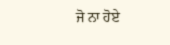ਜੋ ਨਾ ਹੋਏ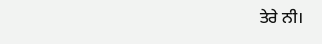ਤੇਰੇ ਨੀ।